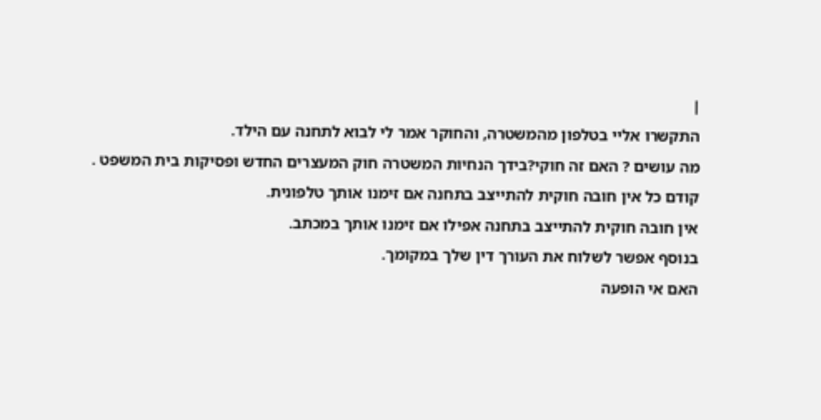|
התקשרו אליי בטלפון מהמשטרה, והחוקר אמר לי לבוא לתחנה עם הילד.
מה עושים ? האם זה חוקי?בידך הנחיות המשטרה חוק המעצרים החדש ופסיקות בית המשפט .
קודם כל אין חובה חוקית להתייצב בתחנה אם זימנו אותך טלפונית.
אין חובה חוקית להתייצב בתחנה אפילו אם זימנו אותך במכתב.
בנוסף אפשר לשלוח את העורך דין שלך במקומך.
האם אי הופעה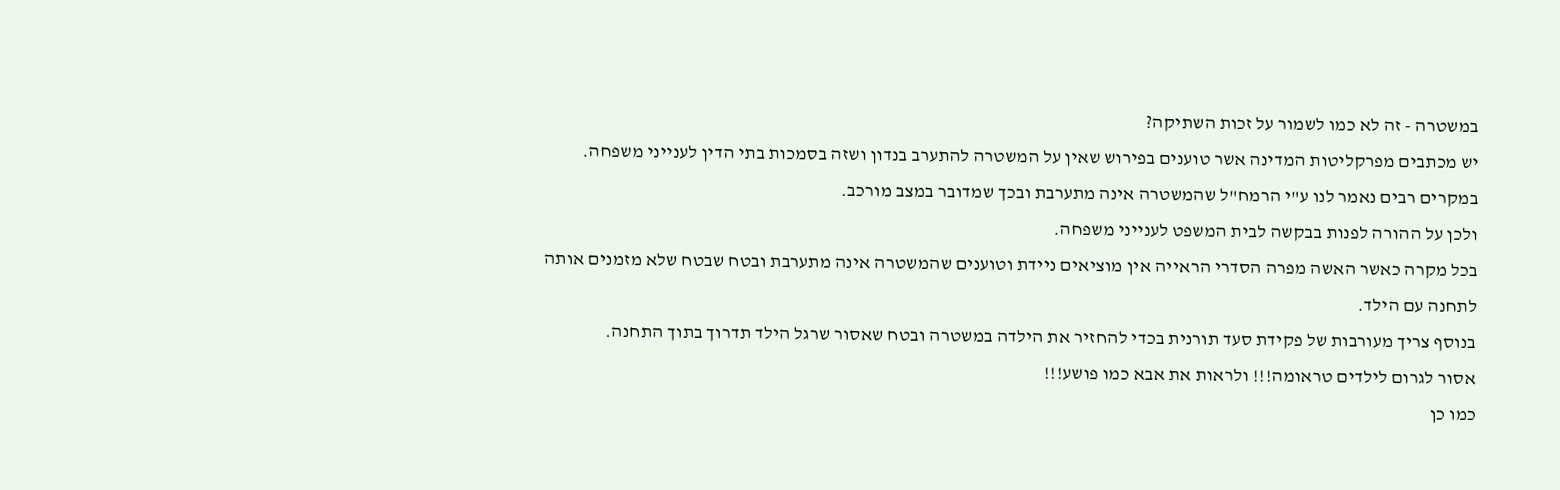במשטרה - זה לא כמו לשמור על זכות השתיקה?
יש מכתבים מפרקליטות המדינה אשר טוענים בפירוש שאין על המשטרה להתערב בנדון ושזה בסמכות בתי הדין לענייני משפחה.
במקרים רבים נאמר לנו ע"י הרמח"ל שהמשטרה אינה מתערבת ובכך שמדובר במצב מורכב.
ולכן על ההורה לפנות בבקשה לבית המשפט לענייני משפחה.
בכל מקרה כאשר האשה מפרה הסדרי הראייה אין מוציאים ניידת וטוענים שהמשטרה אינה מתערבת ובטח שבטח שלא מזמנים אותה לתחנה עם הילד.
בנוסף צריך מעורבות של פקידת סעד תורנית בכדי להחזיר את הילדה במשטרה ובטח שאסור שרגל הילד תדרוך בתוך התחנה.
אסור לגרום לילדים טראומה!!! ולראות את אבא כמו פושע!!!
כמו כן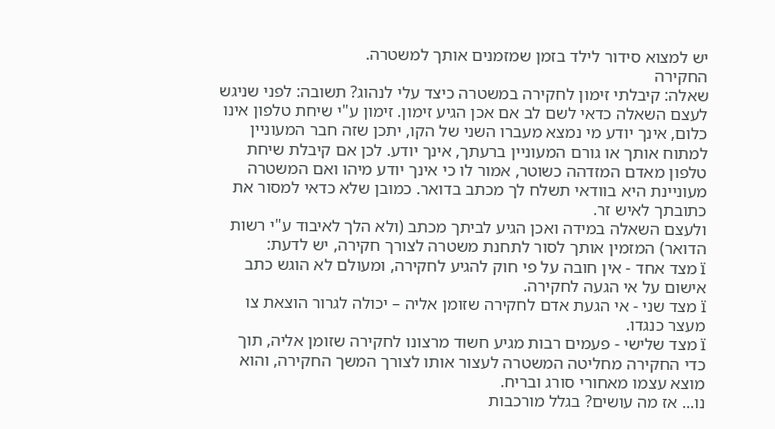יש למצוא סידור לילד בזמן שמזמנים אותך למשטרה.
החקירה
שאלה: קיבלתי זימון לחקירה במשטרה כיצד עלי לנהוג? תשובה: לפני שניגש לעצם השאלה כדאי לשם לב אם אכן הגיע זימון. זימון ע"י שיחת טלפון אינו כלום, אינך יודע מי נמצא מעברו השני של הקו, יתכן שזה חבר המעוניין למתוח אותך או גורם המעוניין ברעתך, אינך יודע. לכן אם קיבלת שיחת טלפון מאדם המזדהה כשוטר, אמור לו כי אינך יודע מיהו ואם המשטרה מעוניינת היא בוודאי תשלח לך מכתב בדואר. כמובן שלא כדאי למסור את כתובתך לאיש זר.
ולעצם השאלה במידה ואכן הגיע לביתך מכתב (ולא הלך לאיבוד ע"י רשות הדואר) המזמין אותך לסור לתחנת משטרה לצורך חקירה, יש לדעת:
ï מצד אחד - אין חובה על פי חוק להגיע לחקירה, ומעולם לא הוגש כתב אישום על אי הגעה לחקירה.
ï מצד שני - אי הגעת אדם לחקירה שזומן אליה – יכולה לגרור הוצאת צו מעצר כנגדו.
ï מצד שלישי - פעמים רבות מגיע חשוד מרצונו לחקירה שזומן אליה, תוך כדי החקירה מחליטה המשטרה לעצור אותו לצורך המשך החקירה, והוא מוצא עצמו מאחורי סורג ובריח.
נו... אז מה עושים? בגלל מורכבות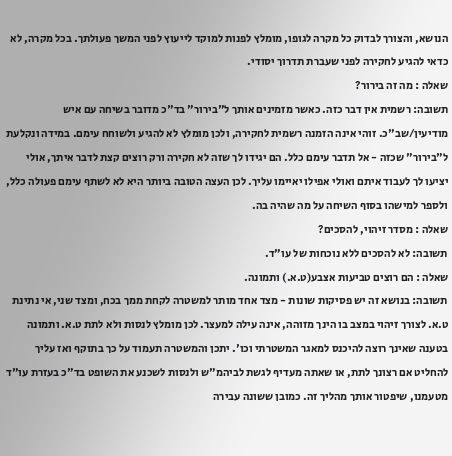הנושא, והצורך לבדוק כל מקרה לגופו, מומלץ לפנות למוקד לייעוץ לפני המשך פעולתך. בכל מקרה, לא כדאי להגיע לחקירה לפני שעברת תדרוך יסודי.
שאלה : מה זה בירור?
תשובה: רשמית אין דבר כזה. כאשר מזמינים אותך ל"בירור" בד"כ מדובר בשיחה עם איש מודיעין/שב"כ. זוהי אינה הזמנה רשמית לחקירה, ולכן מומלץ לא להגיע ולשוחח עימם. במידה ונקלעת ל"בירור" שכזה - אל תדבר עימם כלל. הם יגידו לך שזה לא חקירה ורק רוצים קצת לדבר איתך, אולי יציעו לך לעבוד איתם ואולי אפילו יאיימו עליך. לכן העצה הטובה ביותר היא לא לשתף עימם פעולה כלל, ולספר למישהו בסוף השיחה על מה שהיה בה.
שאלה : מסדר זיהוי, להסכים?
תשובה: לא להסכים ללא נוכחות של עו"ד.
שאלה : הם רוצים טביעות אצבע(ט.א.) ותמונה.
תשובה: בנושא זה יש פסיקות שונות - מצד אחד מותר למשטרה לקחת ממך בכח, ומצד שני, אי נתינת ט.א. לצורך זיהוי במצב בו הינך מזוהה, אינה עילה למעצר. לכן מומלץ לנסות ולא לתת ט.א. ותמונה בטענה שאינך רוצה להיכנס למאגר המשטרתי וכו'. יתכן והמשטרה תעמוד על כך בתוקף ואז עליך להחליט אם רצונך לתת, או שאתה מעדיף לגשת לביהמ"ש ולנסות לשכנע את השופט בד"כ בעזרת עו"ד מטעמנו, שיפטור אותך מהליך זה. כמובן ששונה עבירה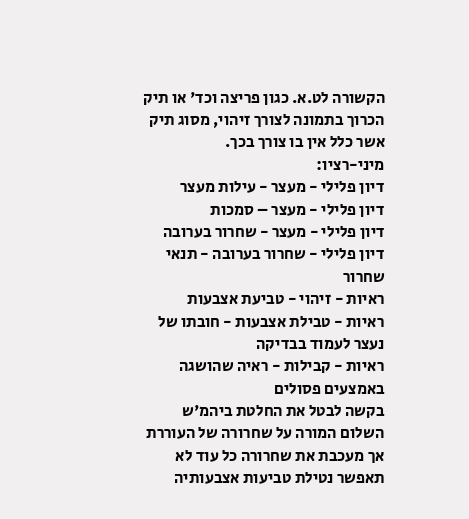הקשורה לט.א. כגון פריצה וכד' או תיק הכרוך בתמונה לצורך זיהוי, מסוג תיק אשר כלל אין בו צורך בכך.
מיני-רציו:
דיון פלילי - מעצר - עילות מעצר
דיון פלילי - מעצר – סמכות
דיון פלילי - מעצר - שחרור בערובה
דיון פלילי - שחרור בערובה - תנאי שחרור
ראיות - זיהוי - טביעת אצבעות
ראיות - טבילת אצבעות - חובתו של נעצר לעמוד בבדיקה
ראיות - קבילות - ראיה שהושגה באמצעים פסולים
בקשה לבטל את החלטת ביהמ'ש השלום המורה על שחרורה של העוררת אך מעכבת את שחרורה כל עוד לא תאפשר נטילת טביעות אצבעותיה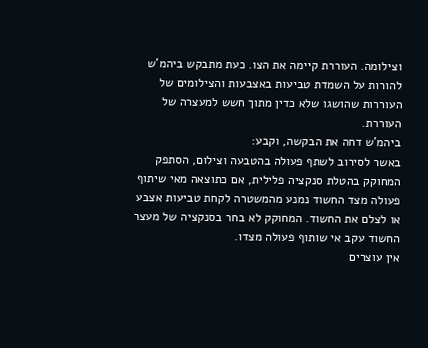וצילומה. העוררת קיימה את הצו. כעת מתבקש ביהמ'ש להורות על השמדת טביעות באצבעות והצילומים של העוררות שהושגו שלא כדין מתוך חשש למעצרה של העוררת.
ביהמ'ש דחה את הבקשה, וקבע:
באשר לסירוב לשתף פעולה בהטבעה וצילום, הסתפק המחוקק בהטלת סנקציה פלילית, אם כתוצאה מאי שיתוף פעולה מצד החשוד נמנע מהמשטרה לקחת טביעות אצבע או לצלם את החשוד. המחוקק לא בחר בסנקציה של מעצר החשוד עקב אי שותוף פעולה מצדו.
אין עוצרים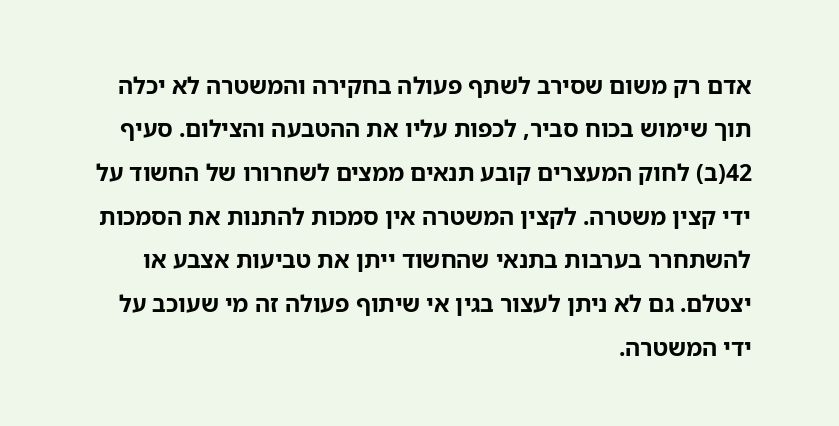אדם רק משום שסירב לשתף פעולה בחקירה והמשטרה לא יכלה תוך שימוש בכוח סביר, לכפות עליו את ההטבעה והצילום. סעיף 42(ב) לחוק המעצרים קובע תנאים ממצים לשחרורו של החשוד על ידי קצין משטרה. לקצין המשטרה אין סמכות להתנות את הסמכות להשתחרר בערבות בתנאי שהחשוד ייתן את טביעות אצבע או יצטלם. גם לא ניתן לעצור בגין אי שיתוף פעולה זה מי שעוכב על ידי המשטרה.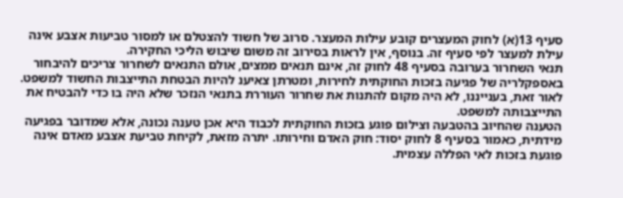סעיף 13(א) לחוק המעצרים קובע עילות המעצר. סרוב של חשוד להצטלם או למסור טביעות אצבע אינה עילת למעצר לפי סעיף זה. בנוסף, אין לראות בסירוב זה משום שיבוש הליכי החקירה.
תנאי השחרור בערובה בסעיף 48 לחוק זה, אינם תנאים ממצים, אולם התנאים לשחרור צריכים להיבחור באספקלריה של פגיעה בזכות החוקתית לחירות, ומטרתן צאיענ להיות הבטחת התייצבות החשוד למשפט. לאור זאת, בענייננו, לא היה מקום להתנות את שחרור העוררת בתנאי הנזכר שלא היה בו כדי להבטיח את התייצבותה למשפט.
הטענה שהחיוב בהטבעה וצילום פוגע בזכות החוקתית לכבוד היא אכן טענה נכונה, אלא שמדובר בפגיעה מידתית, כאמור בסעיף 8 לחוק יסוד: חוק האדם וחירותו. יתרה מזאת, לקיחת טביעת אצבע מאדם אינה פוגעת בזכות לאי הפללה עצמית.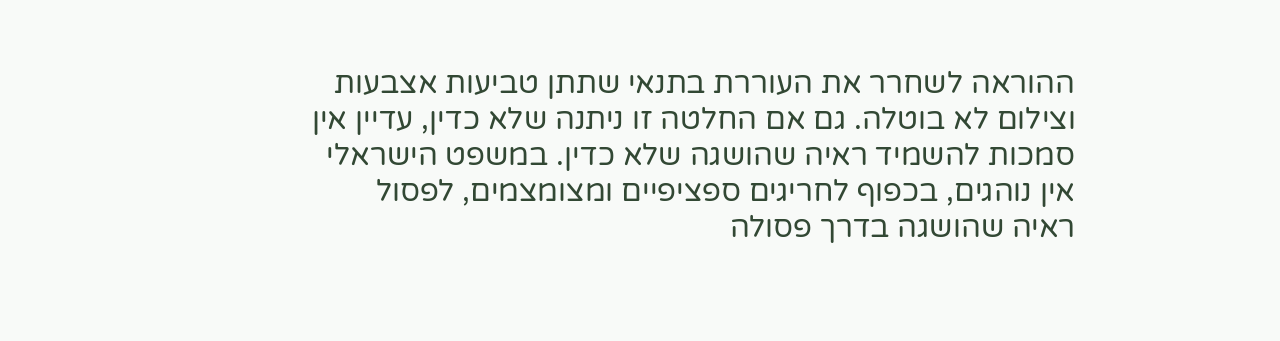ההוראה לשחרר את העוררת בתנאי שתתן טביעות אצבעות וצילום לא בוטלה. גם אם החלטה זו ניתנה שלא כדין, עדיין אין סמכות להשמיד ראיה שהושגה שלא כדין. במשפט הישראלי אין נוהגים, בכפוף לחריגים ספציפיים ומצומצמים, לפסול ראיה שהושגה בדרך פסולה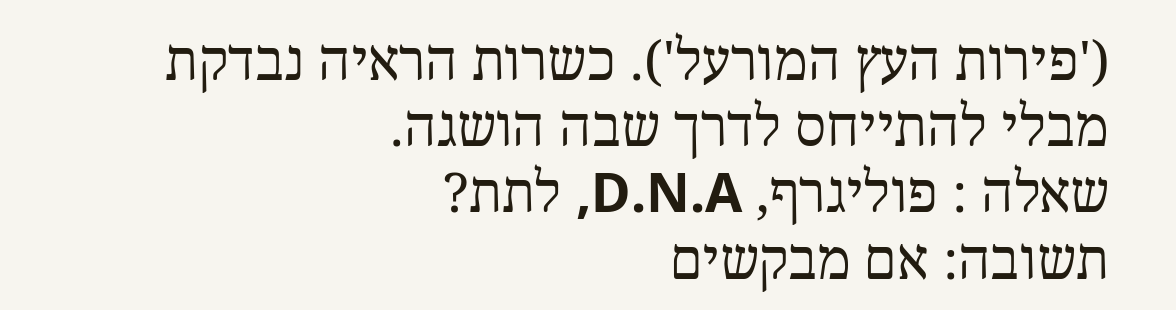('פירות העץ המורעל'). כשרות הראיה נבדקת מבלי להתייחס לדרך שבה הושגה.
שאלה : פוליגרף, D.N.A, לתת?
תשובה: אם מבקשים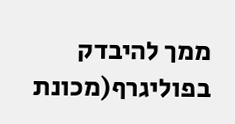ממך להיבדק בפוליגרף(מכונת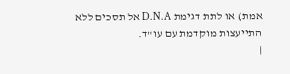אמת) או לתת דגימת D.N.A אל תסכים ללא התייעצות מוקדמת עם עו"ד.
|